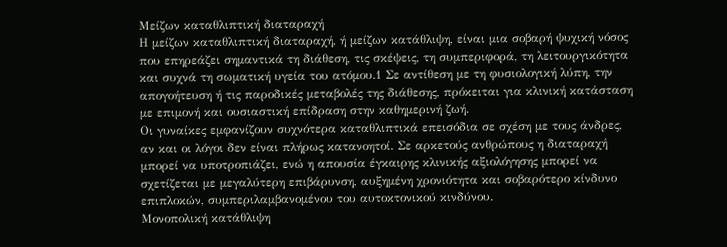Μείζων καταθλιπτική διαταραχή
Η μείζων καταθλιπτική διαταραχή, ή μείζων κατάθλιψη, είναι μια σοβαρή ψυχική νόσος που επηρεάζει σημαντικά τη διάθεση, τις σκέψεις, τη συμπεριφορά, τη λειτουργικότητα και συχνά τη σωματική υγεία του ατόμου.1 Σε αντίθεση με τη φυσιολογική λύπη, την απογοήτευση ή τις παροδικές μεταβολές της διάθεσης, πρόκειται για κλινική κατάσταση με επιμονή και ουσιαστική επίδραση στην καθημερινή ζωή.
Οι γυναίκες εμφανίζουν συχνότερα καταθλιπτικά επεισόδια σε σχέση με τους άνδρες, αν και οι λόγοι δεν είναι πλήρως κατανοητοί. Σε αρκετούς ανθρώπους η διαταραχή μπορεί να υποτροπιάζει, ενώ η απουσία έγκαιρης κλινικής αξιολόγησης μπορεί να σχετίζεται με μεγαλύτερη επιβάρυνση, αυξημένη χρονιότητα και σοβαρότερο κίνδυνο επιπλοκών, συμπεριλαμβανομένου του αυτοκτονικού κινδύνου.
Μονοπολική κατάθλιψη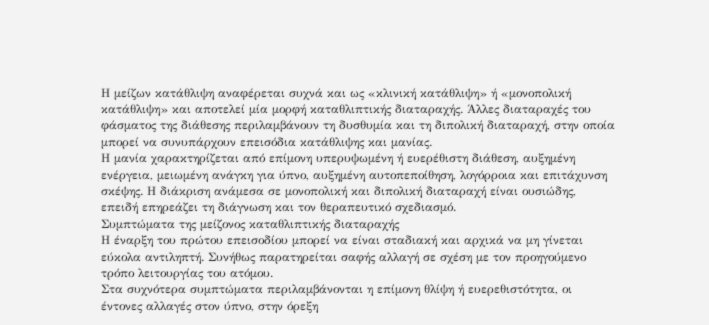Η μείζων κατάθλιψη αναφέρεται συχνά και ως «κλινική κατάθλιψη» ή «μονοπολική κατάθλιψη» και αποτελεί μία μορφή καταθλιπτικής διαταραχής. Άλλες διαταραχές του φάσματος της διάθεσης περιλαμβάνουν τη δυσθυμία και τη διπολική διαταραχή, στην οποία μπορεί να συνυπάρχουν επεισόδια κατάθλιψης και μανίας.
Η μανία χαρακτηρίζεται από επίμονη υπερυψωμένη ή ευερέθιστη διάθεση, αυξημένη ενέργεια, μειωμένη ανάγκη για ύπνο, αυξημένη αυτοπεποίθηση, λογόρροια και επιτάχυνση σκέψης. Η διάκριση ανάμεσα σε μονοπολική και διπολική διαταραχή είναι ουσιώδης, επειδή επηρεάζει τη διάγνωση και τον θεραπευτικό σχεδιασμό.
Συμπτώματα της μείζονος καταθλιπτικής διαταραχής
Η έναρξη του πρώτου επεισοδίου μπορεί να είναι σταδιακή και αρχικά να μη γίνεται εύκολα αντιληπτή. Συνήθως παρατηρείται σαφής αλλαγή σε σχέση με τον προηγούμενο τρόπο λειτουργίας του ατόμου.
Στα συχνότερα συμπτώματα περιλαμβάνονται η επίμονη θλίψη ή ευερεθιστότητα, οι έντονες αλλαγές στον ύπνο, στην όρεξη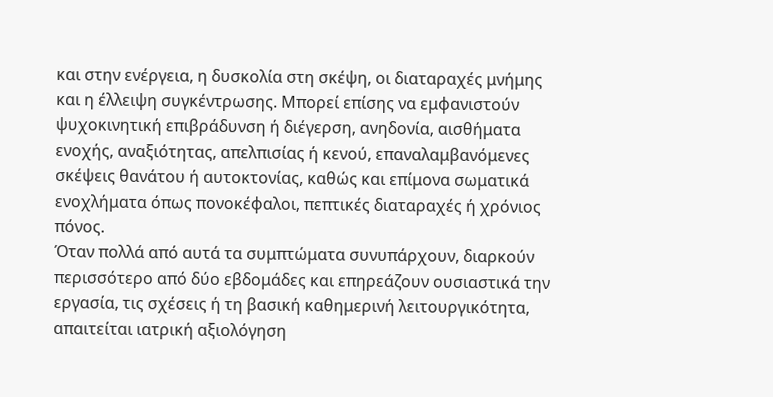και στην ενέργεια, η δυσκολία στη σκέψη, οι διαταραχές μνήμης και η έλλειψη συγκέντρωσης. Μπορεί επίσης να εμφανιστούν ψυχοκινητική επιβράδυνση ή διέγερση, ανηδονία, αισθήματα ενοχής, αναξιότητας, απελπισίας ή κενού, επαναλαμβανόμενες σκέψεις θανάτου ή αυτοκτονίας, καθώς και επίμονα σωματικά ενοχλήματα όπως πονοκέφαλοι, πεπτικές διαταραχές ή χρόνιος πόνος.
Όταν πολλά από αυτά τα συμπτώματα συνυπάρχουν, διαρκούν περισσότερο από δύο εβδομάδες και επηρεάζουν ουσιαστικά την εργασία, τις σχέσεις ή τη βασική καθημερινή λειτουργικότητα, απαιτείται ιατρική αξιολόγηση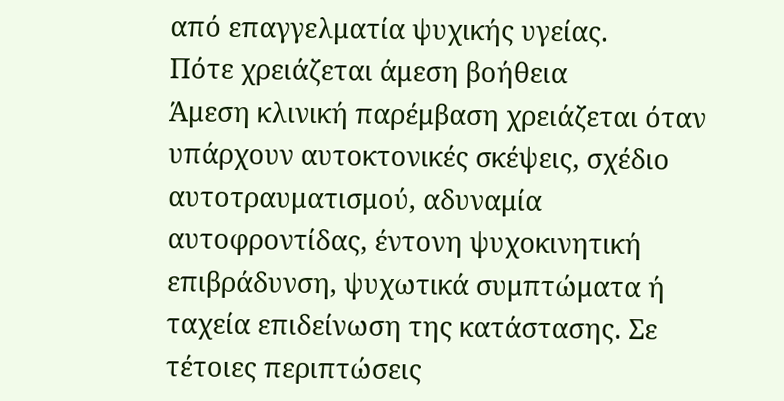από επαγγελματία ψυχικής υγείας.
Πότε χρειάζεται άμεση βοήθεια
Άμεση κλινική παρέμβαση χρειάζεται όταν υπάρχουν αυτοκτονικές σκέψεις, σχέδιο αυτοτραυματισμού, αδυναμία αυτοφροντίδας, έντονη ψυχοκινητική επιβράδυνση, ψυχωτικά συμπτώματα ή ταχεία επιδείνωση της κατάστασης. Σε τέτοιες περιπτώσεις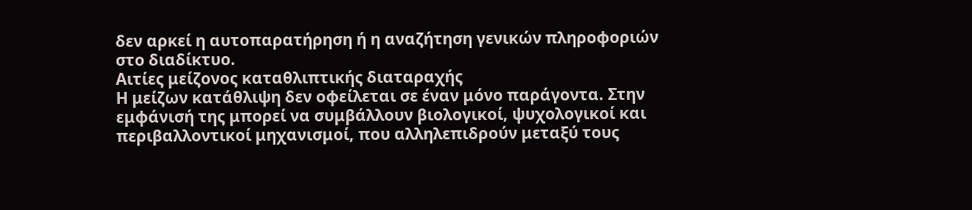δεν αρκεί η αυτοπαρατήρηση ή η αναζήτηση γενικών πληροφοριών στο διαδίκτυο.
Αιτίες μείζονος καταθλιπτικής διαταραχής
Η μείζων κατάθλιψη δεν οφείλεται σε έναν μόνο παράγοντα. Στην εμφάνισή της μπορεί να συμβάλλουν βιολογικοί, ψυχολογικοί και περιβαλλοντικοί μηχανισμοί, που αλληλεπιδρούν μεταξύ τους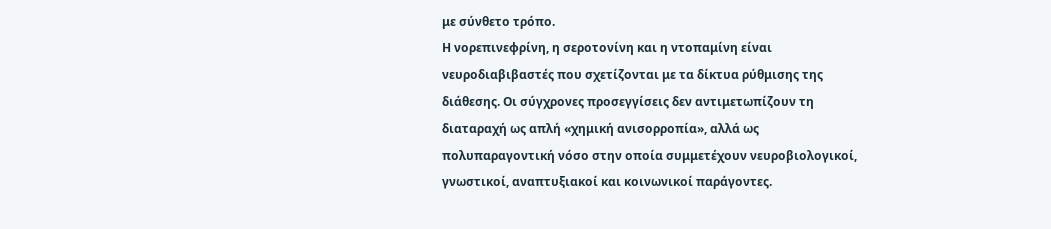με σύνθετο τρόπο.
Η νορεπινεφρίνη, η σεροτονίνη και η ντοπαμίνη είναι νευροδιαβιβαστές που σχετίζονται με τα δίκτυα ρύθμισης της διάθεσης. Οι σύγχρονες προσεγγίσεις δεν αντιμετωπίζουν τη διαταραχή ως απλή «χημική ανισορροπία», αλλά ως πολυπαραγοντική νόσο στην οποία συμμετέχουν νευροβιολογικοί, γνωστικοί, αναπτυξιακοί και κοινωνικοί παράγοντες.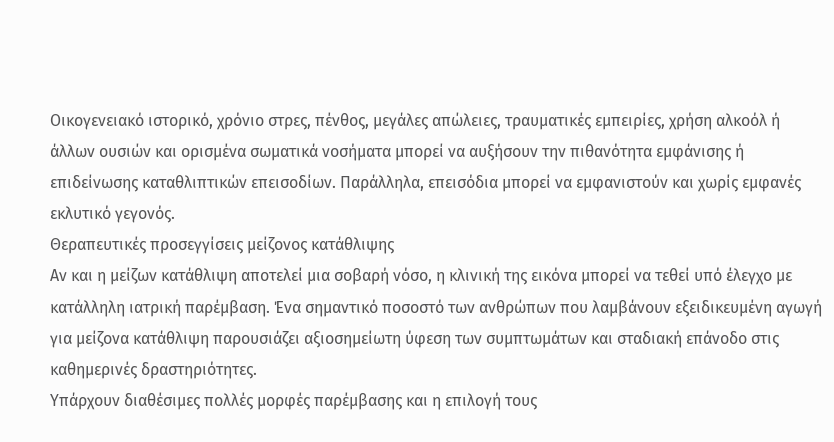Οικογενειακό ιστορικό, χρόνιο στρες, πένθος, μεγάλες απώλειες, τραυματικές εμπειρίες, χρήση αλκοόλ ή άλλων ουσιών και ορισμένα σωματικά νοσήματα μπορεί να αυξήσουν την πιθανότητα εμφάνισης ή επιδείνωσης καταθλιπτικών επεισοδίων. Παράλληλα, επεισόδια μπορεί να εμφανιστούν και χωρίς εμφανές εκλυτικό γεγονός.
Θεραπευτικές προσεγγίσεις μείζονος κατάθλιψης
Αν και η μείζων κατάθλιψη αποτελεί μια σοβαρή νόσο, η κλινική της εικόνα μπορεί να τεθεί υπό έλεγχο με κατάλληλη ιατρική παρέμβαση. Ένα σημαντικό ποσοστό των ανθρώπων που λαμβάνουν εξειδικευμένη αγωγή για μείζονα κατάθλιψη παρουσιάζει αξιοσημείωτη ύφεση των συμπτωμάτων και σταδιακή επάνοδο στις καθημερινές δραστηριότητες.
Υπάρχουν διαθέσιμες πολλές μορφές παρέμβασης και η επιλογή τους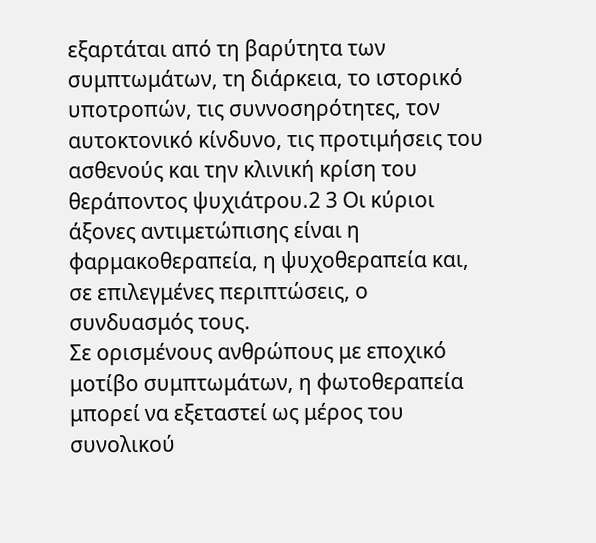εξαρτάται από τη βαρύτητα των συμπτωμάτων, τη διάρκεια, το ιστορικό υποτροπών, τις συννοσηρότητες, τον αυτοκτονικό κίνδυνο, τις προτιμήσεις του ασθενούς και την κλινική κρίση του θεράποντος ψυχιάτρου.2 3 Οι κύριοι άξονες αντιμετώπισης είναι η φαρμακοθεραπεία, η ψυχοθεραπεία και, σε επιλεγμένες περιπτώσεις, ο συνδυασμός τους.
Σε ορισμένους ανθρώπους με εποχικό μοτίβο συμπτωμάτων, η φωτοθεραπεία μπορεί να εξεταστεί ως μέρος του συνολικού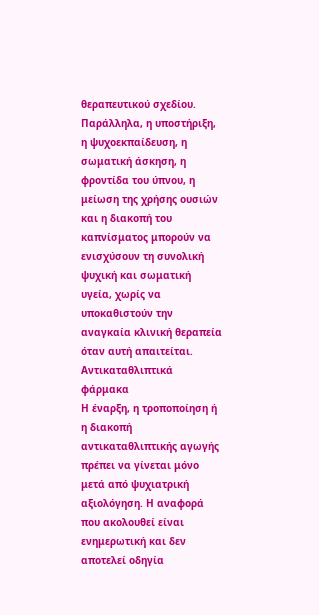θεραπευτικού σχεδίου. Παράλληλα, η υποστήριξη, η ψυχοεκπαίδευση, η σωματική άσκηση, η φροντίδα του ύπνου, η μείωση της χρήσης ουσιών και η διακοπή του καπνίσματος μπορούν να ενισχύσουν τη συνολική ψυχική και σωματική υγεία, χωρίς να υποκαθιστούν την αναγκαία κλινική θεραπεία όταν αυτή απαιτείται.
Αντικαταθλιπτικά φάρμακα
Η έναρξη, η τροποποίηση ή η διακοπή αντικαταθλιπτικής αγωγής πρέπει να γίνεται μόνο μετά από ψυχιατρική αξιολόγηση. Η αναφορά που ακολουθεί είναι ενημερωτική και δεν αποτελεί οδηγία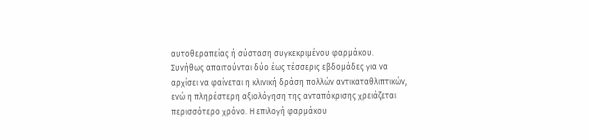αυτοθεραπείας ή σύσταση συγκεκριμένου φαρμάκου.
Συνήθως απαιτούνται δύο έως τέσσερις εβδομάδες για να αρχίσει να φαίνεται η κλινική δράση πολλών αντικαταθλιπτικών, ενώ η πληρέστερη αξιολόγηση της ανταπόκρισης χρειάζεται περισσότερο χρόνο. Η επιλογή φαρμάκου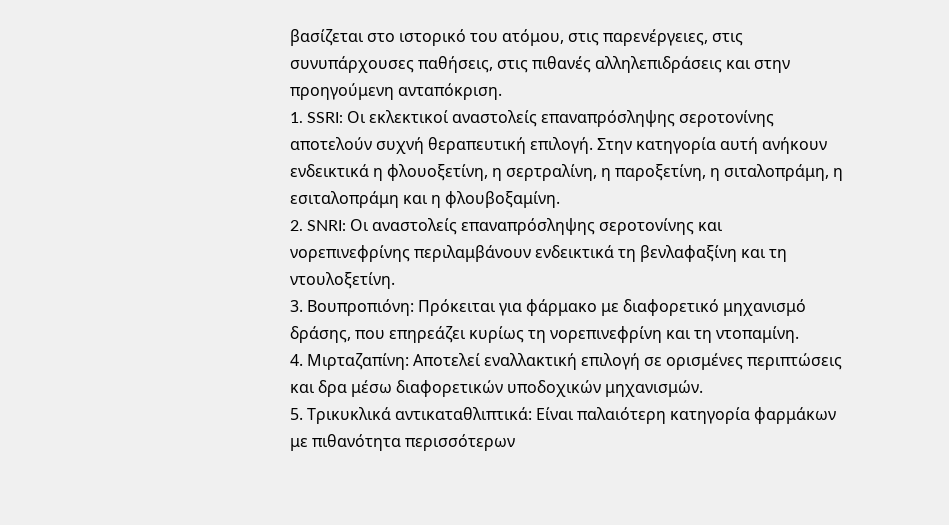βασίζεται στο ιστορικό του ατόμου, στις παρενέργειες, στις συνυπάρχουσες παθήσεις, στις πιθανές αλληλεπιδράσεις και στην προηγούμενη ανταπόκριση.
1. SSRI: Οι εκλεκτικοί αναστολείς επαναπρόσληψης σεροτονίνης αποτελούν συχνή θεραπευτική επιλογή. Στην κατηγορία αυτή ανήκουν ενδεικτικά η φλουοξετίνη, η σερτραλίνη, η παροξετίνη, η σιταλοπράμη, η εσιταλοπράμη και η φλουβοξαμίνη.
2. SNRI: Οι αναστολείς επαναπρόσληψης σεροτονίνης και νορεπινεφρίνης περιλαμβάνουν ενδεικτικά τη βενλαφαξίνη και τη ντουλοξετίνη.
3. Βουπροπιόνη: Πρόκειται για φάρμακο με διαφορετικό μηχανισμό δράσης, που επηρεάζει κυρίως τη νορεπινεφρίνη και τη ντοπαμίνη.
4. Μιρταζαπίνη: Αποτελεί εναλλακτική επιλογή σε ορισμένες περιπτώσεις και δρα μέσω διαφορετικών υποδοχικών μηχανισμών.
5. Τρικυκλικά αντικαταθλιπτικά: Είναι παλαιότερη κατηγορία φαρμάκων με πιθανότητα περισσότερων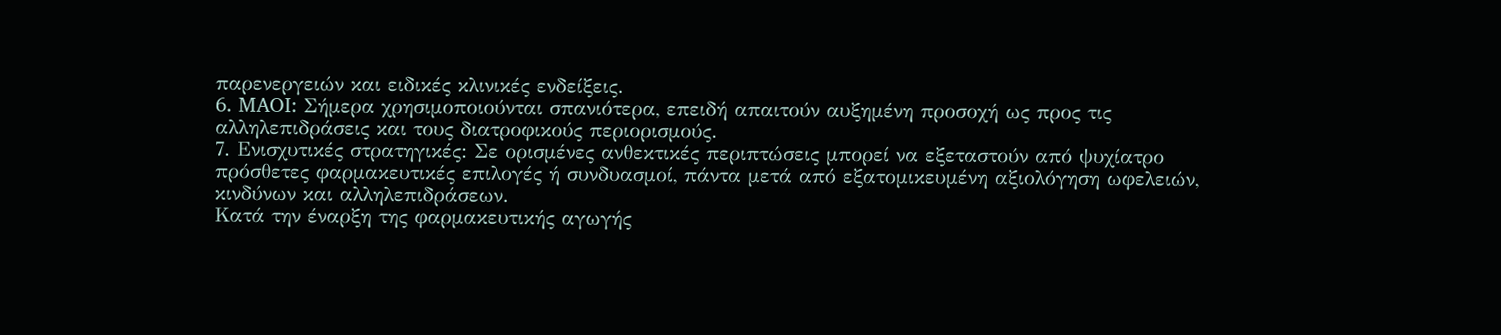παρενεργειών και ειδικές κλινικές ενδείξεις.
6. MAOI: Σήμερα χρησιμοποιούνται σπανιότερα, επειδή απαιτούν αυξημένη προσοχή ως προς τις αλληλεπιδράσεις και τους διατροφικούς περιορισμούς.
7. Ενισχυτικές στρατηγικές: Σε ορισμένες ανθεκτικές περιπτώσεις μπορεί να εξεταστούν από ψυχίατρο πρόσθετες φαρμακευτικές επιλογές ή συνδυασμοί, πάντα μετά από εξατομικευμένη αξιολόγηση ωφελειών, κινδύνων και αλληλεπιδράσεων.
Κατά την έναρξη της φαρμακευτικής αγωγής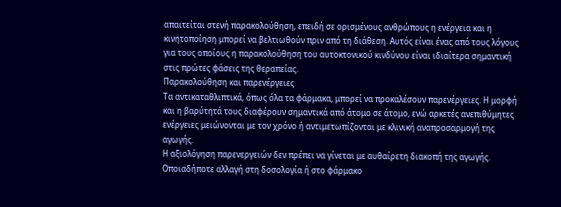απαιτείται στενή παρακολούθηση, επειδή σε ορισμένους ανθρώπους η ενέργεια και η κινητοποίηση μπορεί να βελτιωθούν πριν από τη διάθεση. Αυτός είναι ένας από τους λόγους για τους οποίους η παρακολούθηση του αυτοκτονικού κινδύνου είναι ιδιαίτερα σημαντική στις πρώτες φάσεις της θεραπείας.
Παρακολούθηση και παρενέργειες
Τα αντικαταθλιπτικά, όπως όλα τα φάρμακα, μπορεί να προκαλέσουν παρενέργειες. Η μορφή και η βαρύτητά τους διαφέρουν σημαντικά από άτομο σε άτομο, ενώ αρκετές ανεπιθύμητες ενέργειες μειώνονται με τον χρόνο ή αντιμετωπίζονται με κλινική αναπροσαρμογή της αγωγής.
Η αξιολόγηση παρενεργειών δεν πρέπει να γίνεται με αυθαίρετη διακοπή της αγωγής. Οποιαδήποτε αλλαγή στη δοσολογία ή στο φάρμακο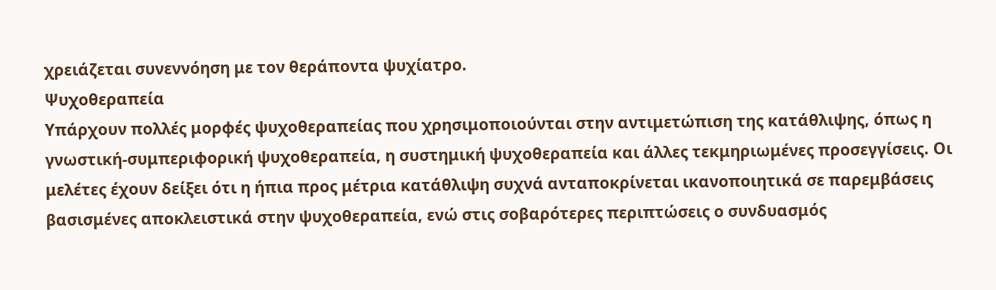χρειάζεται συνεννόηση με τον θεράποντα ψυχίατρο.
Ψυχοθεραπεία
Υπάρχουν πολλές μορφές ψυχοθεραπείας που χρησιμοποιούνται στην αντιμετώπιση της κατάθλιψης, όπως η γνωστική-συμπεριφορική ψυχοθεραπεία, η συστημική ψυχοθεραπεία και άλλες τεκμηριωμένες προσεγγίσεις. Οι μελέτες έχουν δείξει ότι η ήπια προς μέτρια κατάθλιψη συχνά ανταποκρίνεται ικανοποιητικά σε παρεμβάσεις βασισμένες αποκλειστικά στην ψυχοθεραπεία, ενώ στις σοβαρότερες περιπτώσεις ο συνδυασμός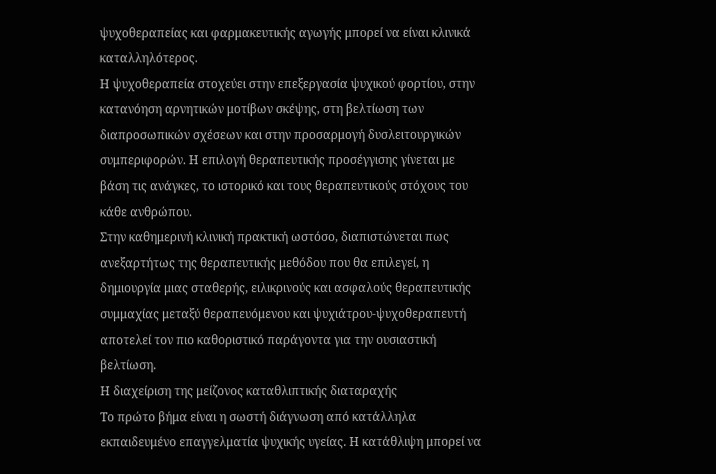ψυχοθεραπείας και φαρμακευτικής αγωγής μπορεί να είναι κλινικά καταλληλότερος.
Η ψυχοθεραπεία στοχεύει στην επεξεργασία ψυχικού φορτίου, στην κατανόηση αρνητικών μοτίβων σκέψης, στη βελτίωση των διαπροσωπικών σχέσεων και στην προσαρμογή δυσλειτουργικών συμπεριφορών. Η επιλογή θεραπευτικής προσέγγισης γίνεται με βάση τις ανάγκες, το ιστορικό και τους θεραπευτικούς στόχους του κάθε ανθρώπου.
Στην καθημερινή κλινική πρακτική ωστόσο, διαπιστώνεται πως ανεξαρτήτως της θεραπευτικής μεθόδου που θα επιλεγεί, η δημιουργία μιας σταθερής, ειλικρινούς και ασφαλούς θεραπευτικής συμμαχίας μεταξύ θεραπευόμενου και ψυχιάτρου-ψυχοθεραπευτή αποτελεί τον πιο καθοριστικό παράγοντα για την ουσιαστική βελτίωση.
Η διαχείριση της μείζονος καταθλιπτικής διαταραχής
Το πρώτο βήμα είναι η σωστή διάγνωση από κατάλληλα εκπαιδευμένο επαγγελματία ψυχικής υγείας. Η κατάθλιψη μπορεί να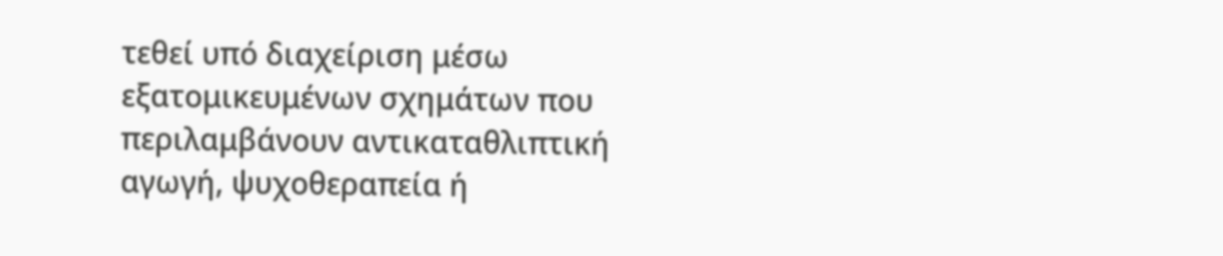τεθεί υπό διαχείριση μέσω εξατομικευμένων σχημάτων που περιλαμβάνουν αντικαταθλιπτική αγωγή, ψυχοθεραπεία ή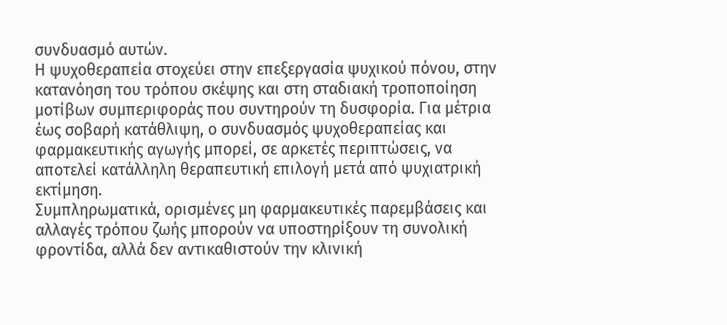συνδυασμό αυτών.
Η ψυχοθεραπεία στοχεύει στην επεξεργασία ψυχικού πόνου, στην κατανόηση του τρόπου σκέψης και στη σταδιακή τροποποίηση μοτίβων συμπεριφοράς που συντηρούν τη δυσφορία. Για μέτρια έως σοβαρή κατάθλιψη, ο συνδυασμός ψυχοθεραπείας και φαρμακευτικής αγωγής μπορεί, σε αρκετές περιπτώσεις, να αποτελεί κατάλληλη θεραπευτική επιλογή μετά από ψυχιατρική εκτίμηση.
Συμπληρωματικά, ορισμένες μη φαρμακευτικές παρεμβάσεις και αλλαγές τρόπου ζωής μπορούν να υποστηρίξουν τη συνολική φροντίδα, αλλά δεν αντικαθιστούν την κλινική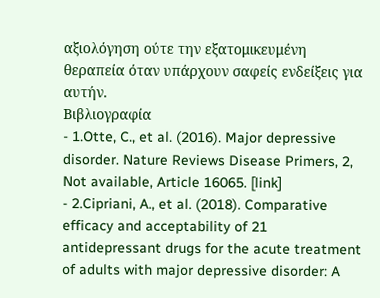αξιολόγηση ούτε την εξατομικευμένη θεραπεία όταν υπάρχουν σαφείς ενδείξεις για αυτήν.
Βιβλιογραφία
- 1.Otte, C., et al. (2016). Major depressive disorder. Nature Reviews Disease Primers, 2, Not available, Article 16065. [link]
- 2.Cipriani, A., et al. (2018). Comparative efficacy and acceptability of 21 antidepressant drugs for the acute treatment of adults with major depressive disorder: A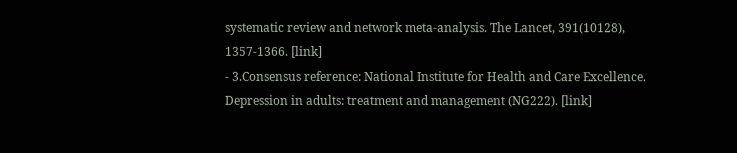systematic review and network meta-analysis. The Lancet, 391(10128), 1357-1366. [link]
- 3.Consensus reference: National Institute for Health and Care Excellence. Depression in adults: treatment and management (NG222). [link]